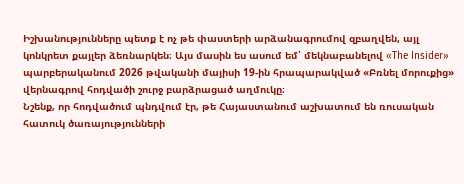Իշխանությունները պետք է ոչ թե փաստերի արձանագրումով զբաղվեն, այլ կոնկրետ քայլեր ձեռնարկեն։ Այս մասին ես ասում եմ՝ մեկնաբանելով «The Insider» պարբերականում 2026 թվականի մայիսի 19-ին հրապարակված «Բռնել մորուքից» վերնագրով հոդվածի շուրջ բարձրացած աղմուկը։
Նշենք, որ հոդվածում պնդվում էր, թե Հայաստանում աշխատում են ռուսական հատուկ ծառայությունների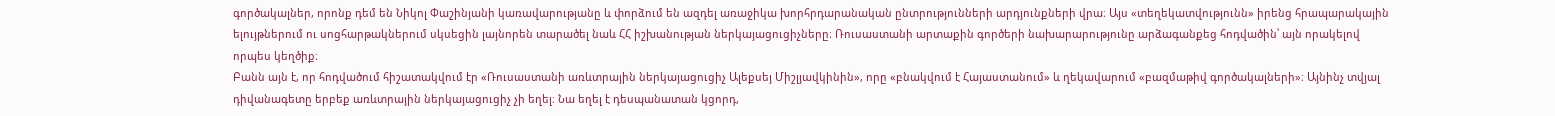գործակալներ, որոնք դեմ են Նիկոլ Փաշինյանի կառավարությանը և փորձում են ազդել առաջիկա խորհրդարանական ընտրությունների արդյունքների վրա։ Այս «տեղեկատվությունն» իրենց հրապարակային ելույթներում ու սոցհարթակներում սկսեցին լայնորեն տարածել նաև ՀՀ իշխանության ներկայացուցիչները։ Ռուսաստանի արտաքին գործերի նախարարությունը արձագանքեց հոդվածին՝ այն որակելով որպես կեղծիք։
Բանն այն է, որ հոդվածում հիշատակվում էր «Ռուսաստանի առևտրային ներկայացուցիչ Ալեքսեյ Միշլյավկինին», որը «բնակվում է Հայաստանում» և ղեկավարում «բազմաթիվ գործակալների»։ Այնինչ տվյալ դիվանագետը երբեք առևտրային ներկայացուցիչ չի եղել։ Նա եղել է դեսպանատան կցորդ,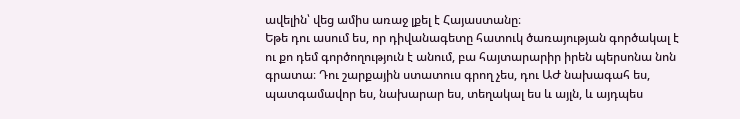ավելին՝ վեց ամիս առաջ լքել է Հայաստանը։
Եթե դու ասում ես, որ դիվանագետը հատուկ ծառայության գործակալ է ու քո դեմ գործողություն է անում, բա հայտարարիր իրեն պերսոնա նոն գրատա։ Դու շարքային ստատուս գրող չես, դու ԱԺ նախագահ ես, պատգամավոր ես, նախարար ես, տեղակալ ես և այլն, և այդպես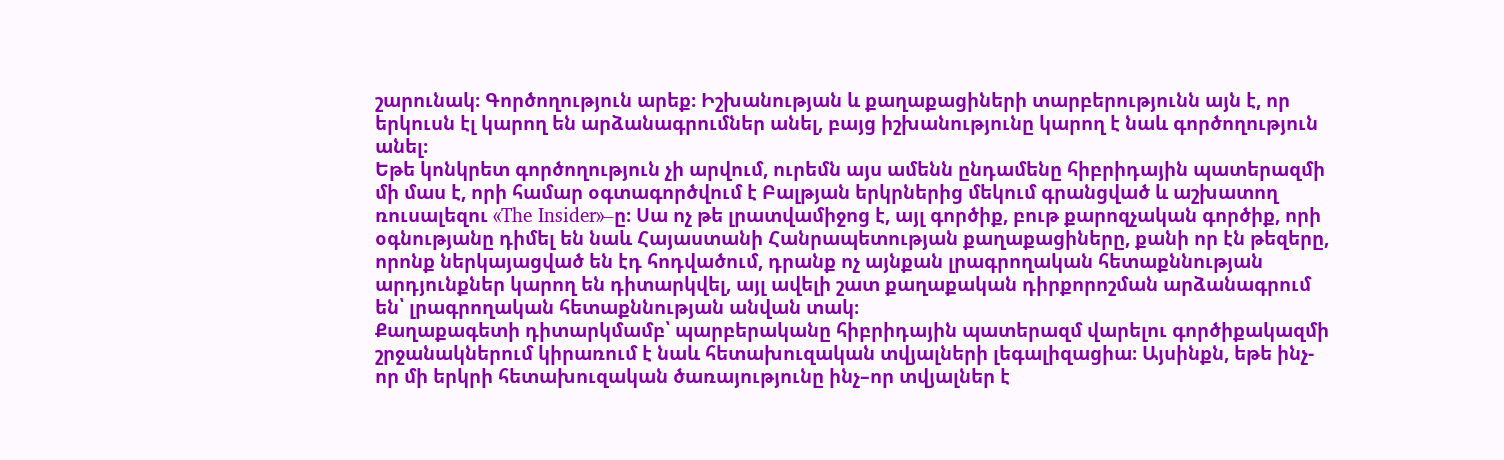շարունակ։ Գործողություն արեք։ Իշխանության և քաղաքացիների տարբերությունն այն է, որ երկուսն էլ կարող են արձանագրումներ անել, բայց իշխանությունը կարող է նաև գործողություն անել։
Եթե կոնկրետ գործողություն չի արվում, ուրեմն այս ամենն ընդամենը հիբրիդային պատերազմի մի մաս է, որի համար օգտագործվում է Բալթյան երկրներից մեկում գրանցված և աշխատող ռուսալեզու «The Insider»–ը։ Սա ոչ թե լրատվամիջոց է, այլ գործիք, բութ քարոզչական գործիք, որի օգնությանը դիմել են նաև Հայաստանի Հանրապետության քաղաքացիները, քանի որ էն թեզերը, որոնք ներկայացված են էդ հոդվածում, դրանք ոչ այնքան լրագրողական հետաքննության արդյունքներ կարող են դիտարկվել, այլ ավելի շատ քաղաքական դիրքորոշման արձանագրում են՝ լրագրողական հետաքննության անվան տակ։
Քաղաքագետի դիտարկմամբ՝ պարբերականը հիբրիդային պատերազմ վարելու գործիքակազմի շրջանակներում կիրառում է նաև հետախուզական տվյալների լեգալիզացիա։ Այսինքն, եթե ինչ-որ մի երկրի հետախուզական ծառայությունը ինչ–որ տվյալներ է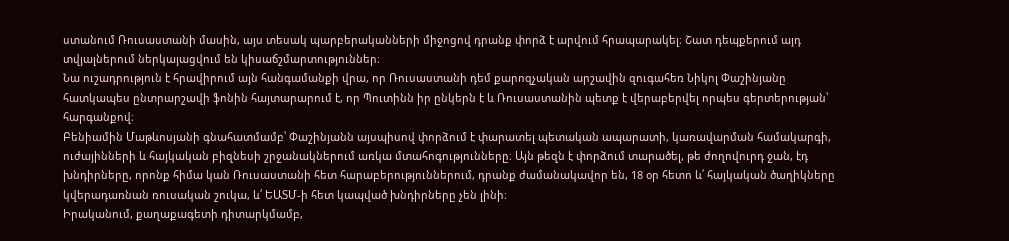ստանում Ռուսաստանի մասին, այս տեսակ պարբերականների միջոցով դրանք փորձ է արվում հրապարակել։ Շատ դեպքերում այդ տվյալներում ներկայացվում են կիսաճշմարտություններ։
Նա ուշադրություն է հրավիրում այն հանգամանքի վրա, որ Ռուսաստանի դեմ քարոզչական արշավին զուգահեռ Նիկոլ Փաշինյանը հատկապես ընտրարշավի ֆոնին հայտարարում է, որ Պուտինն իր ընկերն է և Ռուսաստանին պետք է վերաբերվել որպես գերտերության՝ հարգանքով։
Բենիամին Մաթևոսյանի գնահատմամբ՝ Փաշինյանն այսպիսով փորձում է փարատել պետական ապարատի, կառավարման համակարգի, ուժայինների և հայկական բիզնեսի շրջանակներում առկա մտահոգությունները։ Այն թեզն է փորձում տարածել, թե ժողովուրդ ջան, էդ խնդիրները, որոնք հիմա կան Ռուսաստանի հետ հարաբերություններում, դրանք ժամանակավոր են, 18 օր հետո և՛ հայկական ծաղիկները կվերադառնան ռուսական շուկա, և՛ ԵԱՏՄ-ի հետ կապված խնդիրները չեն լինի։
Իրականում, քաղաքագետի դիտարկմամբ,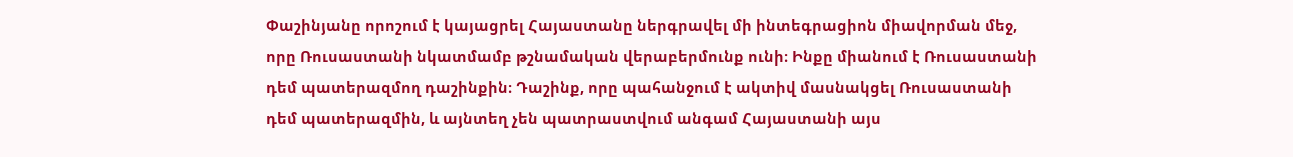Փաշինյանը որոշում է կայացրել Հայաստանը ներգրավել մի ինտեգրացիոն միավորման մեջ, որը Ռուսաստանի նկատմամբ թշնամական վերաբերմունք ունի։ Ինքը միանում է Ռուսաստանի դեմ պատերազմող դաշինքին։ Դաշինք, որը պահանջում է ակտիվ մասնակցել Ռուսաստանի դեմ պատերազմին, և այնտեղ չեն պատրաստվում անգամ Հայաստանի այս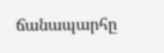ճանապարհը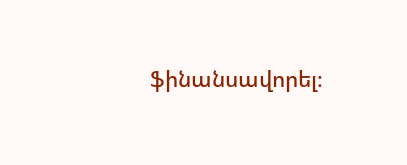ֆինանսավորել։